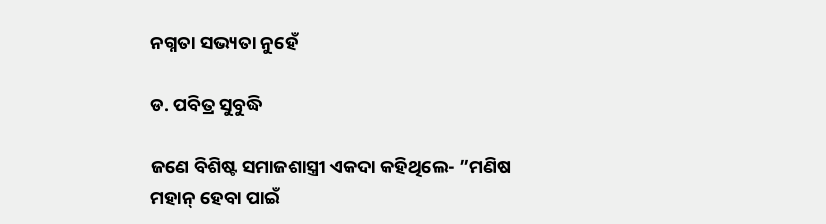ନଗ୍ନତା ସଭ୍ୟତା ନୁହେଁ

ଡ. ପବିତ୍ର ସୁବୁଦ୍ଧି

ଜଣେ ବିଶିଷ୍ଟ ସମାଜଶାସ୍ତ୍ରୀ ଏକଦା କହିଥିଲେ- ”ମଣିଷ ମହାନ୍‌ ହେବା ପାଇଁ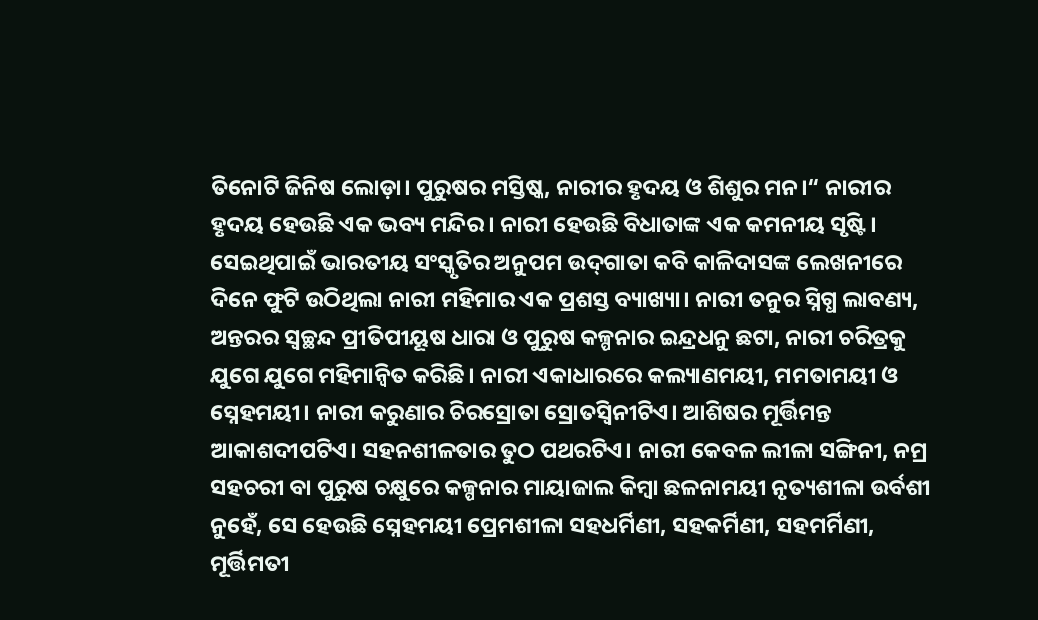ତିନୋଟି ଜିନିଷ ଲୋଡ଼ା। ପୁରୁଷର ମସ୍ତିଷ୍କ, ନାରୀର ହୃଦୟ ଓ ଶିଶୁର ମନ।“ ନାରୀର ହୃଦୟ ହେଉଛି ଏକ ଭବ୍ୟ ମନ୍ଦିର। ନାରୀ ହେଉଛି ବିଧାତାଙ୍କ ଏକ କମନୀୟ ସୃଷ୍ଟି। ସେଇଥିପାଇଁ ଭାରତୀୟ ସଂସ୍କୃତିର ଅନୁପମ ଉଦ୍‌ଗାତା କବି କାଳିଦାସଙ୍କ ଲେଖନୀରେ ଦିନେ ଫୁଟି ଉଠିଥିଲା ନାରୀ ମହିମାର ଏକ ପ୍ରଶସ୍ତ ବ୍ୟାଖ୍ୟା। ନାରୀ ତନୁର ସ୍ନିଗ୍ଧ ଲାବଣ୍ୟ, ଅନ୍ତରର ସ୍ବଚ୍ଛନ୍ଦ ପ୍ରୀତିପୀୟୂଷ ଧାରା ଓ ପୁରୁଷ କଳ୍ପନାର ଇନ୍ଦ୍ରଧନୁ ଛଟା, ନାରୀ ଚରିତ୍ରକୁ ଯୁଗେ ଯୁଗେ ମହିମାନ୍ବିତ କରିଛି। ନାରୀ ଏକାଧାରରେ କଲ୍ୟାଣମୟୀ, ମମତାମୟୀ ଓ ସ୍ନେହମୟୀ। ନାରୀ କରୁଣାର ଚିରସ୍ରୋତା ସ୍ରୋତସ୍ବିନୀଟିଏ। ଆଶିଷର ମୂର୍ତ୍ତିମନ୍ତ ଆକାଶଦୀପଟିଏ। ସହନଶୀଳତାର ତୁଠ ପଥରଟିଏ। ନାରୀ କେବଳ ଲୀଳା ସଙ୍ଗିନୀ, ନମ୍ର ସହଚରୀ ବା ପୁରୁଷ ଚକ୍ଷୁରେ କଳ୍ପନାର ମାୟାଜାଲ କିମ୍ବା ଛଳନାମୟୀ ନୃତ୍ୟଶୀଳା ଉର୍ବଶୀ ନୁହେଁ, ସେ ହେଉଛି ସ୍ନେହମୟୀ ପ୍ରେମଶୀଳା ସହଧର୍ମିଣୀ, ସହକର୍ମିଣୀ, ସହମର୍ମିଣୀ, ମୂର୍ତ୍ତିମତୀ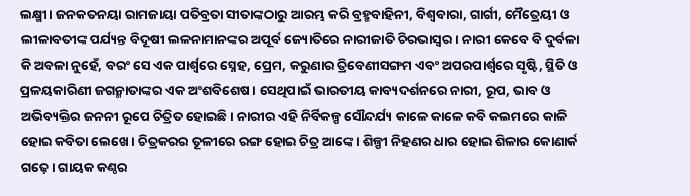ଲକ୍ଷ୍ମୀ। ଜନକତନୟା ରାମଜାୟା ପତିବ୍ରତା ସୀତାଙ୍କଠାରୁ ଆରମ୍ଭ କରି ବ୍ରହ୍ମବାହିନୀ, ବିଶ୍ୱବାରା, ଗାର୍ଗୀ, ମୈତ୍ରେୟୀ ଓ ଲୀଳାବତୀଙ୍କ ପର୍ଯ୍ୟନ୍ତ ବିଦୂଷୀ ଲଳନାମାନଙ୍କର ଅପୂର୍ବ ଜ୍ୟୋତିରେ ନାରୀଜାତି ଚିରଭାସ୍ବର। ନାରୀ କେବେ ବି ଦୁର୍ବଳା କି ଅବଳା ନୁହେଁ, ବରଂ ସେ ଏକ ପାର୍ଶ୍ୱରେ ସ୍ନେହ, ପ୍ରେମ, କରୁଣାର ତ୍ରିବେଣୀସଙ୍ଗମ ଏବଂ ଅପରପାର୍ଶ୍ୱରେ ସୃଷ୍ଟି, ସ୍ଥିତି ଓ ପ୍ରଳୟକାରିଣୀ ଜଗନ୍ମାତାଙ୍କର ଏକ ଅଂଶବିଶେଷ। ସେଥିପାଇଁ ଭାରତୀୟ କାବ୍ୟଦର୍ଶନରେ ନାରୀ, ରୂପ, ଭାବ ଓ ଅଭିବ୍ୟକ୍ତିର ଜନନୀ ରୂପେ ଚିତ୍ରିତ ହୋଇଛି। ନାରୀର ଏହି ନିର୍ବିକଳ୍ପ ସୌନ୍ଦର୍ଯ୍ୟ କାଳେ କାଳେ କବି କଲମରେ କାଳି ହୋଇ କବିତା ଲେଖେ। ଚିତ୍ରକରର ତୂଳୀରେ ରଙ୍ଗ ହୋଇ ଚିତ୍ର ଆଙ୍କେ। ଶିଳ୍ପୀ ନିହଣର ଧାର ହୋଇ ଶିଳାର କୋଣାର୍କ ଗଢ଼େ। ଗାୟକ କଣ୍ଠର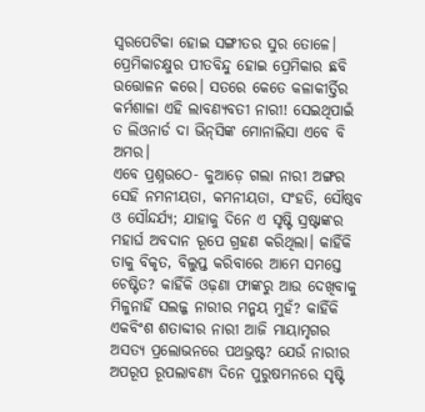ସ୍ବରପେଟିକା ହୋଇ ସଙ୍ଗୀତର ସୁର ତୋଳେ। ପ୍ରେମିକାଚକ୍ଷୁର ପୀତବିନ୍ଦୁ ହୋଇ ପ୍ରେମିକାର ଛବି ଉତ୍ତୋଳନ କରେ। ସତରେ କେତେ କଳାକୀର୍ତ୍ତିର କର୍ମଶାଳା ଏହି ଲାବଣ୍ୟବତୀ ନାରୀ! ସେଇଥିପାଇଁ ତ ଲିଓନାର୍ଡ ଦା ଭିନ୍‌ସିଙ୍କ ମୋନାଲିସା ଏବେ ବି ଅମର।
ଏବେ ପ୍ରଶ୍ନଉଠେ- କୁଆଡ଼େ ଗଲା ନାରୀ ଅଙ୍ଗର ସେହି ନମନୀୟତା, କମନୀୟତା, ସଂହତି, ସୌଷ୍ଠବ ଓ ସୌନ୍ଦର୍ଯ୍ୟ; ଯାହାକୁ ଦିନେ ଏ ସୃଷ୍ଟି ସ୍ରଷ୍ଟାଙ୍କର ମହାର୍ଘ ଅବଦାନ ରୂପେ ଗ୍ରହଣ କରିଥିଲା। କାହିଁକି ତାକୁ ବିକୃତ, ବିଲୁପ୍ତ କରିବାରେ ଆମେ ସମସ୍ତେ ଚେଷ୍ଟିତ? କାହିଁକି ଓଢ଼ଣା ଫାଙ୍କରୁ ଆଉ ଦେଖିବାକୁ ମିଳୁନାହିଁ ସଲଜ୍ଜ ନାରୀର ମନ୍ମୟ ମୁହଁ? କାହିଁକି ଏକବିଂଶ ଶତାବ୍ଦୀର ନାରୀ ଆଜି ମାୟାମୃଗର ଅସତ୍ୟ ପ୍ରଲୋଭନରେ ପଥଭ୍ରଷ୍ଟ? ଯେଉଁ ନାରୀର ଅପରୂପ ରୂପଲାବଣ୍ୟ ଦିନେ ପୁରୁଷମନରେ ସୃଷ୍ଟି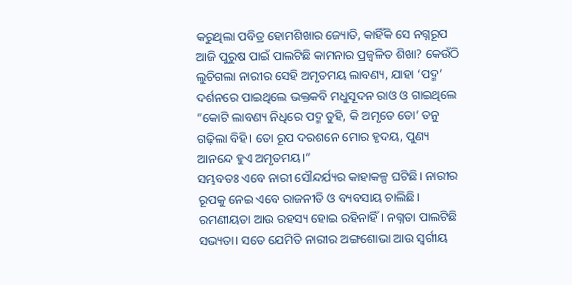କରୁଥିଲା ପବିତ୍ର ହୋମଶିଖାର ଜ୍ୟୋତି, କାହିଁକି ସେ ନଗ୍ନରୂପ ଆଜି ପୁରୁଷ ପାଇଁ ପାଲଟିଛି କାମନାର ପ୍ରଜ୍ୱଳିତ ଶିଖା? କେଉଁଠି ଲୁଚିଗଲା ନାରୀର ସେହି ଅମୃତମୟ ଲାବଣ୍ୟ, ଯାହା ‘ପଦ୍ମ’ ଦର୍ଶନରେ ପାଇଥିଲେ ଭକ୍ତକବି ମଧୁସୂଦନ ରାଓ ଓ ଗାଇଥିଲେ ”କୋଟି ଲାବଣ୍ୟ ନିଧିରେ ପଦ୍ମ ତୁହି, କି ଅମୃତେ ତୋ’ ତନୁ ଗଢ଼ିଲା ବିହି। ତୋ ରୂପ ଦରଶନେ ମୋର ହୃଦୟ, ପୁଣ୍ୟ ଆନନ୍ଦେ ହୁଏ ଅମୃତମୟ।“
ସମ୍ଭବତଃ ଏବେ ନାରୀ ସୌନ୍ଦର୍ଯ୍ୟର କାହାକଳ୍ପ ଘଟିଛି। ନାରୀର ରୂପକୁ ନେଇ ଏବେ ରାଜନୀତି ଓ ବ୍ୟବସାୟ ଚାଲିଛି। ରମଣୀୟତା ଆଉ ରହସ୍ୟ ହୋଇ ରହିନାହିଁ। ନଗ୍ନତା ପାଲଟିଛି ସଭ୍ୟତା। ସତେ ଯେମିତି ନାରୀର ଅଙ୍ଗଶୋଭା ଆଉ ସ୍ବର୍ଗୀୟ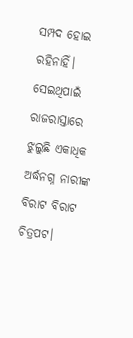ସମ୍ପଦ ହୋଇ ରହିନାହିଁ। ସେଇଥିପାଇଁ ରାଜରାସ୍ତାରେ ଝୁଲୁଛି ଏକାଧିକ ଅର୍ଦ୍ଧନଗ୍ନ ନାରୀଙ୍କ ବିରାଟ ବିରାଟ ଚିତ୍ରପଟ।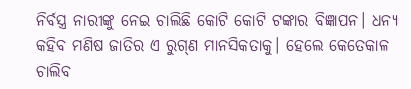ନିର୍ବସ୍ତ୍ର ନାରୀଙ୍କୁ ନେଇ ଚାଲିଛି କୋଟି କୋଟି ଟଙ୍କାର ବିଜ୍ଞାପନ। ଧନ୍ୟ କହିବ ମଣିଷ ଜାତିର ଏ ରୁଗ୍‌ଣ ମାନସିକତାକୁ। ହେଲେ କେତେକାଳ ଚାଲିବ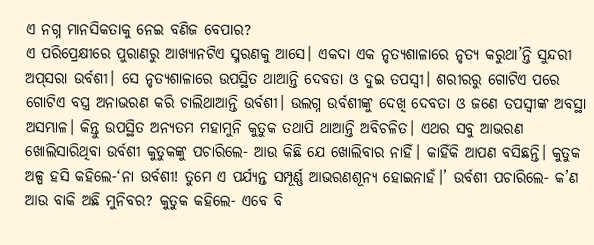ଏ ନଗ୍ନ ମାନସିକତାକୁ ନେଇ ବଣିଜ ବେପାର?
ଏ ପରିପ୍ରେକ୍ଷୀରେ ପୁରାଣରୁ ଆଖ୍ୟାନଟିଏ ସ୍ମରଣକୁ ଆସେ। ଏକଦା ଏକ ନୃତ୍ୟଶାଳାରେ ନୃତ୍ୟ କରୁଥା’ନ୍ତି ସୁନ୍ଦରୀ ଅପ୍‌ସରା ଉର୍ବଶୀ। ସେ ନୃତ୍ୟଶାଳାରେ ଉପସ୍ଥିତ ଥାଆନ୍ତି ଦେବତା ଓ ଦୁଇ ତପସ୍ବୀ। ଶରୀରରୁ ଗୋଟିଏ ପରେ ଗୋଟିଏ ବସ୍ତ୍ର ଅନାଭରଣ କରି ଚାଲିଥାଆନ୍ତି ଉର୍ବଶୀ। ଉଲଗ୍ନ ଉର୍ବଶୀଙ୍କୁ ଦେଖି ଦେବତା ଓ ଜଣେ ତପସ୍ବୀଙ୍କ ଅବସ୍ଥା ଅସମ୍ଭାଳ। କିନ୍ତୁ ଉପସ୍ଥିତ ଅନ୍ୟତମ ମହାମୁନି କୁତୁକ ତଥାପି ଥାଆନ୍ତି ଅବିଚଳିତ। ଏଥର ସବୁ ଆଭରଣ ଖୋଲିସାରିଥିବା ଉର୍ବଶୀ କୁତୁକଙ୍କୁ ପଚାରିଲେ- ଆଉ କିଛି ଯେ ଖୋଲିବାର ନାହିଁ। କାହିଁକି ଆପଣ ବସିଛନ୍ତି। କୁତୁକ ଅଳ୍ପ ହସି କହିଲେ-‘ନା ଉର୍ବଶୀ! ତୁମେ ଏ ପର୍ଯ୍ୟନ୍ତ ସମ୍ପୂର୍ଣ୍ଣ ଆଭରଣଶୂନ୍ୟ ହୋଇନାହଁ।’ ଉର୍ବଶୀ ପଚାରିଲେ- କ’ଣ ଆଉ ବାକି ଅଛି ମୁନିବର? କୁତୁକ କହିଲେ- ଏବେ ବି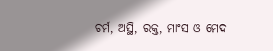ଚର୍ମ, ଅସ୍ଥି, ରକ୍ତ, ମାଂସ ଓ ମେଦ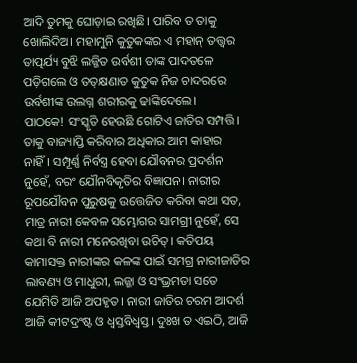ଆଦି ତୁମକୁ ଘୋଡ଼ାଇ ରଖିଛି। ପାରିବ ତ ତାକୁ ଖୋଲିଦିଅ। ମହାମୁନି କୁତୁକଙ୍କର ଏ ମହାନ୍‌ ତତ୍ତ୍ୱର ତାତ୍ପର୍ଯ୍ୟ ବୁଝି ଲଜ୍ଜିତ ଉର୍ବଶୀ ତାଙ୍କ ପାଦତଳେ ପଡ଼ିଗଲେ ଓ ତତ୍‌କ୍ଷଣାତ କୁତୁକ ନିଜ ଚାଦରରେ ଉର୍ବଶୀଙ୍କ ଉଲଗ୍ନ ଶରୀରକୁ ଢାଙ୍କିଦେଲେ।
ପାଠକେ! ସଂସ୍କୃତି ହେଉଛି ଗୋଟିଏ ଜାତିର ସମ୍ପତ୍ତି। ତାକୁ ବାଜ୍ୟାପ୍ତି କରିବାର ଅଧିକାର ଆମ କାହାର ନାହିଁ। ସମ୍ପୂର୍ଣ୍ଣ ନିର୍ବସ୍ତ୍ର ହେବା ଯୌବନର ପ୍ରଦର୍ଶନ ନୁହେଁ, ବରଂ ଯୌନବିକୃତିର ବିଜ୍ଞାପନ। ନାରୀର ରୂପଯୌବନ ପୁରୁଷକୁ ଉତ୍ତେଜିତ କରିବା କଥା ସତ, ମାତ୍ର ନାରୀ କେବଳ ସମ୍ଭୋଗର ସାମଗ୍ରୀ ନୁହେଁ, ସେ କଥା ବି ନାରୀ ମନେରଖିବା ଉଚିତ୍‌। କତିପୟ କାମାସକ୍ତ ନାରୀଙ୍କର କଳଙ୍କ ପାଇଁ ସମଗ୍ର ନାରୀଜାତିର ଲାବଣ୍ୟ ଓ ମାଧୁରୀ, ଲଜ୍ଜା ଓ ସଂଭ୍ରମତା ସତେ ଯେମିତି ଆଜି ଅପହୃତ। ନାରୀ ଜାତିର ଚରମ ଆଦର୍ଶ ଆଜି କୀଟଦ୍ରଂଷ୍ଟ ଓ ଧ୍ୱସ୍ତବିଧ୍ୱସ୍ତ। ଦୁଃଖ ତ ଏଇଠି, ଆଜି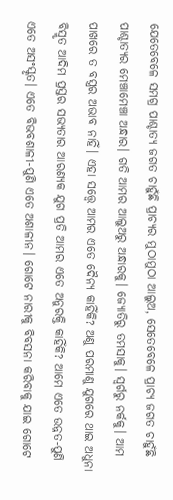ଯେତେବେଳେ ସମଗ୍ର ପାଶ୍ଚାତ୍ୟ ଜଗତ ଚାହୁଁଛି ପ୍ରାଚ୍ୟର ମୁଠାମୁଠା ଆଲୁଅ, ସେତେବେଳେ ପ୍ରାଚ୍ୟ ଜଗତ ଚାହୁଁଛି ପାଶ୍ଚାତ୍ୟର ମେଞ୍ଚାମେଞ୍ଚା ଅନ୍ଧାର। ଗତି ଆମର ଆଲୁଅରୁ ଅନ୍ଧାରକୁ। ଜ୍ୟୋତିରୁ ତମସାକୁ। ସ୍ବର୍ଗରୁ ନର୍କକୁ। ଆମ ପାଖରେ ତ ବସ୍ତ୍ରର ଅଭାବ ନାହିଁ। ଏହା ସତ୍ତ୍ୱେ ଆମର ଏତେ ଦୈନ୍ୟ କାହିଁକି? ଅଣୁ ପରମାଣୁ ଯୁଗରେ ଥାଇ ଅଧୁନା ବିସ୍ମୃତ ଆଦିମ ପ୍ରସ୍ତର ସଭ୍ୟତାର ଆରଣ୍ୟକ ଯୁଗ ପ୍ରତି ଆମର ଏତେ ଅନୁରକ୍ତି କାହିଁକି? ଆମେ ଏତେ ଉନ୍ନତ-ପୁଣି ଏତେ ଅସଂସ୍କୃତ। ଏତେ ବିଭବଶାଳୀ-ପୁଣି ଏତେ ଅଶାଳୀନ। ଗୋଟେ ନାରୀକୁ ବିବସନା କରିବାକୁ ଯାଇ ଗୋଟେ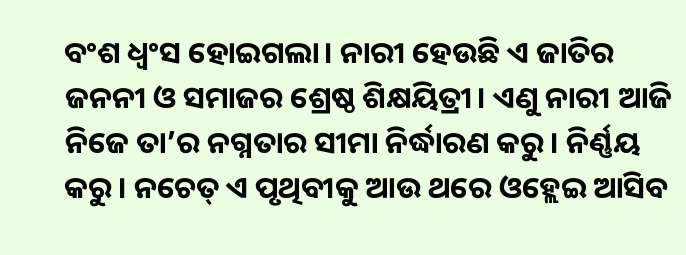ବଂଶ ଧ୍ୱଂସ ହୋଇଗଲା। ନାରୀ ହେଉଛି ଏ ଜାତିର ଜନନୀ ଓ ସମାଜର ଶ୍ରେଷ୍ଠ ଶିକ୍ଷୟିତ୍ରୀ। ଏଣୁ ନାରୀ ଆଜି ନିଜେ ତା’ର ନଗ୍ନତାର ସୀମା ନିର୍ଦ୍ଧାରଣ କରୁ। ନିର୍ଣ୍ଣୟ କରୁ। ନଚେତ୍‌ ଏ ପୃଥିବୀକୁ ଆଉ ଥରେ ଓହ୍ଲେଇ ଆସିବ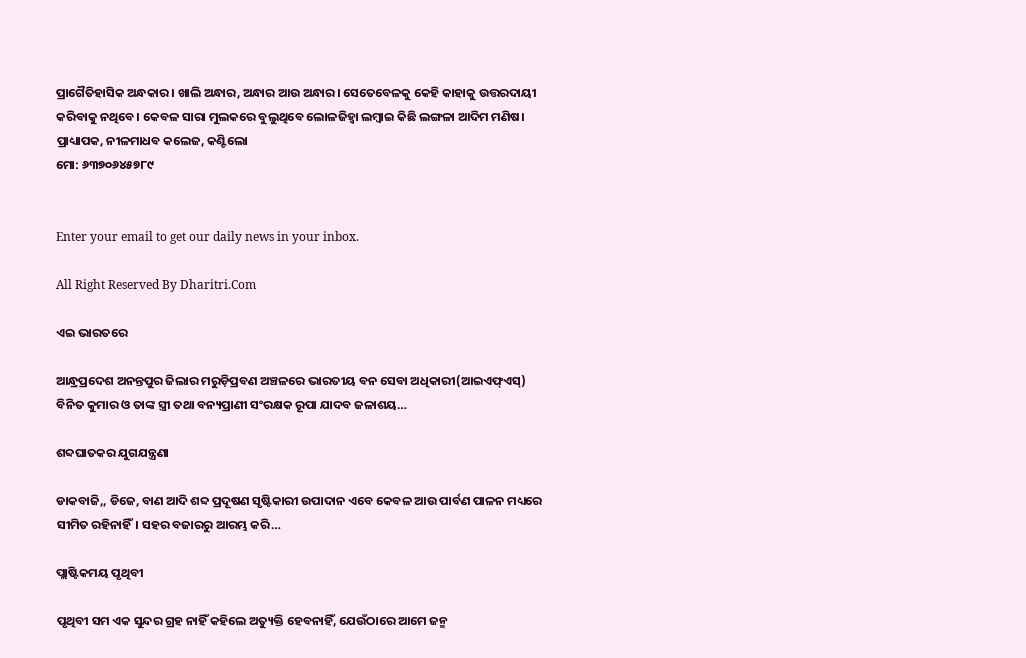ପ୍ରାଗୈତିହାସିକ ଅନ୍ଧକାର। ଖାଲି ଅନ୍ଧାର, ଅନ୍ଧାର ଆଉ ଅନ୍ଧାର। ସେତେବେଳକୁ କେହି କାହାକୁ ଉତ୍ତରଦାୟୀ କରିବାକୁ ନଥିବେ। କେବଳ ସାରା ମୁଲକରେ ବୁଲୁଥିବେ ଲୋଳଜିହ୍ବା ଲମ୍ବାଇ କିଛି ଲଙ୍ଗଳା ଆଦିମ ମଣିଷ।
ପ୍ରାଧ୍ୟାପକ, ନୀଳମାଧବ କଲେଜ, କଣ୍ଟିଲୋ
ମୋ: ୬୩୭୦୬୪୫୭୮୯


Enter your email to get our daily news in your inbox.

All Right Reserved By Dharitri.Com

ଏଇ ଭାରତରେ

ଆନ୍ଧ୍ରପ୍ରଦେଶ ଅନନ୍ତପୁର ଜିଲାର ମରୁଡ଼ିପ୍ରବଣ ଅଞ୍ଚଳରେ ଭାରତୀୟ ବନ ସେବା ଅଧିକାରୀ(ଆଇଏଫ୍‌ଏସ୍‌) ବିନିତ କୁମାର ଓ ତାଙ୍କ ସ୍ତ୍ରୀ ତଥା ବନ୍ୟପ୍ରାଣୀ ସଂରକ୍ଷକ ରୂପା ଯାଦବ ଜଳାଶୟ…

ଶବ୍ଦଘାତକର ଯୁଗଯନ୍ତ୍ରଣା

ଡାକବାଜି,, ଡିଜେ, ବାଣ ଆଦି ଶବ୍ଦ ପ୍ରଦୂଷଣ ସୃଷ୍ଟିକାରୀ ଉପାଦାନ ଏବେ କେବଳ ଆଉ ପାର୍ବଣ ପାଳନ ମଧ୍ୟରେ ସୀମିତ ରହିନାହିଁ। ସହର ବଜାରରୁ ଆରମ୍ଭ କରି…

ପ୍ଲାଷ୍ଟିକମୟ ପୃଥିବୀ

ପୃଥିବୀ ସମ ଏକ ସୁନ୍ଦର ଗ୍ରହ ନାହିଁ କହିଲେ ଅତ୍ୟୁକ୍ତି ହେବନାହିଁ, ଯେଉଁଠାରେ ଆମେ ଜନ୍ମ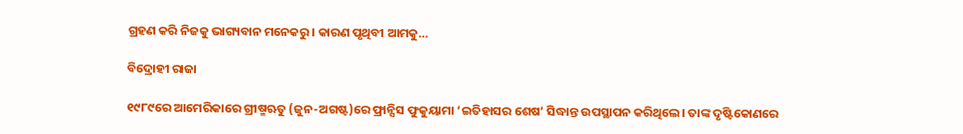ଗ୍ରହଣ କରି ନିଜକୁ ଭାଗ୍ୟବାନ ମନେକରୁ। କାରଣ ପୃଥିବୀ ଆମକୁ…

ବିଦ୍ରୋହୀ ରାଜା

୧୯୮୯ରେ ଆମେରିକାରେ ଗ୍ରୀଷ୍ମଋତୁ (ଜୁନ-ଅଗଷ୍ଟ)ରେ ଫ୍ରାନ୍ସିସ ଫୁକୁୟାମା ‘ଇତିହାସର ଶେଷ’ ସିଦ୍ଧାନ୍ତ ଉପସ୍ଥାପନ କରିଥିଲେ। ତାଙ୍କ ଦୃଷ୍ଟିକୋଣରେ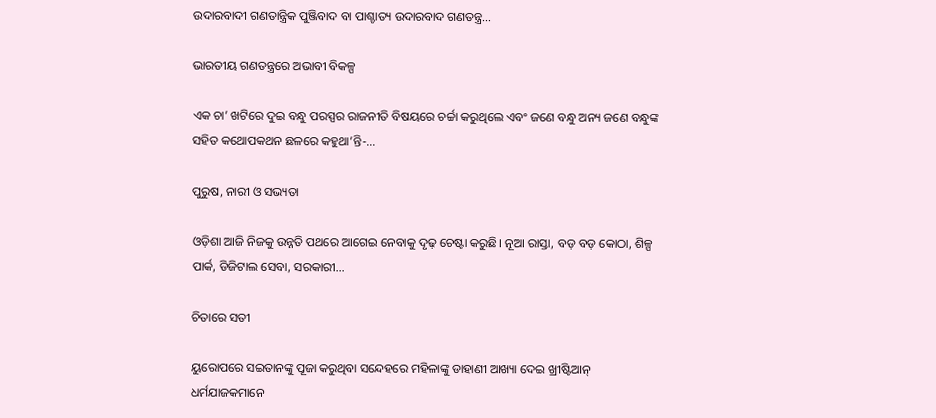ଉଦାରବାଦୀ ଗଣତାନ୍ତ୍ରିକ ପୁଞ୍ଜିବାଦ ବା ପାଶ୍ଚାତ୍ୟ ଉଦାରବାଦ ଗଣତନ୍ତ୍ର…

ଭାରତୀୟ ଗଣତନ୍ତ୍ରରେ ଅଭାବୀ ବିକଳ୍ପ

ଏକ ଚା’ ଖଟିରେ ଦୁଇ ବନ୍ଧୁ ପରସ୍ପର ରାଜନୀତି ବିଷୟରେ ଚର୍ଚ୍ଚା କରୁଥିଲେ ଏବଂ ଜଣେ ବନ୍ଧୁ ଅନ୍ୟ ଜଣେ ବନ୍ଧୁଙ୍କ ସହିତ କଥୋପକଥନ ଛଳରେ କହୁଥା’ନ୍ତି-…

ପୁରୁଷ, ନାରୀ ଓ ସଭ୍ୟତା

ଓଡ଼ିଶା ଆଜି ନିଜକୁ ଉନ୍ନତି ପଥରେ ଆଗେଇ ନେବାକୁ ଦୃଢ଼ ଚେଷ୍ଟା କରୁଛି। ନୂଆ ରାସ୍ତା, ବଡ଼ ବଡ଼ କୋଠା, ଶିଳ୍ପ ପାର୍କ, ଡିଜିଟାଲ ସେବା, ସରକାରୀ…

ଚିତାରେ ସତୀ

ୟୁରୋପରେ ସଇତାନଙ୍କୁ ପୂଜା କରୁଥିବା ସନ୍ଦେହରେ ମହିଳାଙ୍କୁ ଡାହାଣୀ ଆଖ୍ୟା ଦେଇ ଖ୍ରୀଷ୍ଟିଆନ୍‌ ଧର୍ମଯାଜକମାନେ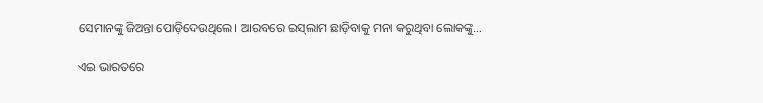ସେମାନଙ୍କୁ ଜିଅନ୍ତା ପୋଡ଼ିଦେଉଥିଲେ। ଆରବରେ ଇସ୍‌ଲାମ ଛାଡ଼ିବାକୁ ମନା କରୁଥିବା ଲୋକଙ୍କୁ…

ଏଇ ଭାରତରେ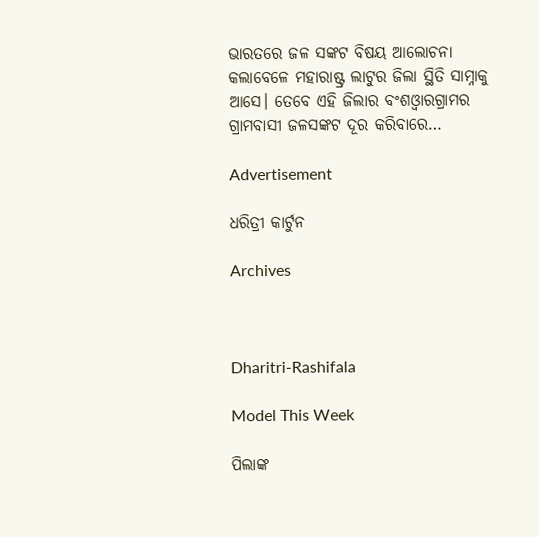ଭାରତରେ ଜଳ ସଙ୍କଟ ବିଷୟ ଆଲୋଚନା କଲାବେଳେ ମହାରାଷ୍ଟ୍ର ଲାଟୁର ଜିଲା ସ୍ଥିତି ସାମ୍ନାକୁ ଆସେ। ତେବେ ଏହି ଜିଲାର ବଂଶଓ୍ବାରଗ୍ରାମର ଗ୍ରାମବାସୀ ଜଳସଙ୍କଟ ଦୂର କରିବାରେ…

Advertisement

ଧରିତ୍ରୀ କାର୍ଟୁନ

Archives



Dharitri-Rashifala

Model This Week

ପିଲାଙ୍କ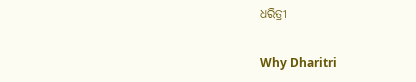ଧରିତ୍ରୀ

Why Dharitri